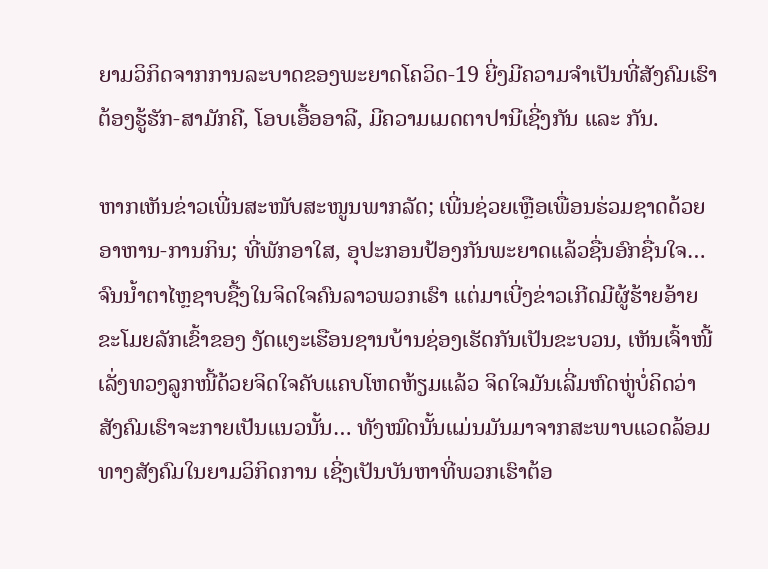ຍາມວິກິດຈາກການລະບາດຂອງພະຍາດໂຄວິດ-19 ຍີ່ງມີຄວາມຈຳເປັນທີ່ສັງຄົມເຮົາຕ້ອງຮູ້ຮັກ-ສາມັກຄີ, ໂອບເອື້ອອາລີ, ມີຄວາມເມດຕາປານີເຊີ່ງກັນ ແລະ ກັນ.

ຫາກເຫັນຂ່າວເພີ່ນສະໜັບສະໜູນພາກລັດ; ເພີ່ນຊ່ວຍເຫຼືອເພື່ອນຮ່ວມຊາດດ້ວຍອາຫານ-ການກິນ; ທີ່ພັກອາໃສ, ອຸປະກອນປ້ອງກັນພະຍາດແລ້ວຊື່ນອົກຊື່ນໃຈ… ຈົນນໍ້າຕາໄຫຼຊາບຊື້ງໃນຈິດໃຈຄົນລາວພວກເຮົາ ແຕ່ມາເບີ່ງຂ່າວເກີດມີຜູ້ຮ້າຍອ້າຍຂະໂມຍລັກເຂົ້າຂອງ ງັດແງະເຮືອນຊານບ້ານຊ່ອງເຮັດກັນເປັນຂະບວນ, ເຫັນເຈົ້າໜີ້ເລັ່ງທວງລູກໜີ້ດ້ວຍຈິດໃຈຄັບແຄບໂຫດຫ້ຽມແລ້ວ ຈິດໃຈມັນເລີ່ມຫົດຫູ່ບໍ່ຄິດວ່າສັງຄົມເຮົາຈະກາຍເປັນແນວນັ້ນ… ທັງໝົດນັ້ນແມ່ນມັນມາຈາກສະພາບແວດລ້ອມທາງສັງຄົມໃນຍາມວິກິດການ ເຊີ່ງເປັນບັນຫາທີ່ພວກເຮົາຕ້ອ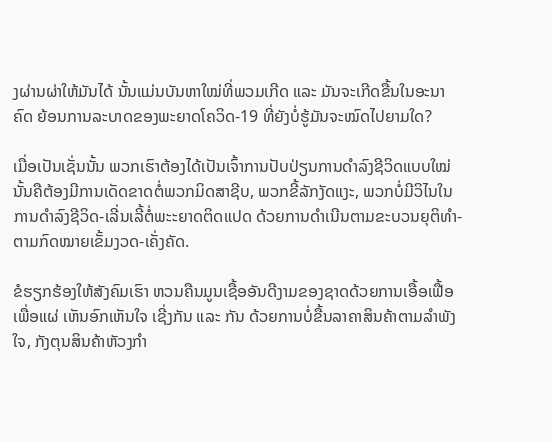ງຜ່ານຜ່າໃຫ້ມັນໄດ້ ນັ້ນແມ່ນບັນຫາໃໝ່ທີ່ພວມເກີດ ແລະ ມັນຈະເກີດຂື້ນໃນອະນາຄົດ ຍ້ອນການລະບາດຂອງພະຍາດໂຄວິດ-19 ທີ່ຍັງບໍ່ຮູ້ມັນຈະໝົດໄປຍາມໃດ?

ເມື່ອເປັນເຊັ່ນນັ້ນ ພວກເຮົາຕ້ອງໄດ້ເປັນເຈົ້າການປັບປ່ຽນການດຳລົງຊີວິດແບບໃໝ່ນັ້ນຄືຕ້ອງມີການເດັດຂາດຕໍ່ພວກມິດສາຊີບ, ພວກຂີ້ລັກງັດແງະ, ພວກບໍ່ມີວິໄນໃນການດຳລົງຊີວິດ-ເລີ່ນເລີ້ຕໍ່ພະະຍາດຕິດແປດ ດ້ວຍການດຳເນີນຕາມຂະບວນຍຸຕິທຳ-ຕາມກົດໝາຍເຂັ້ມງວດ-ເຄັ່ງຄັດ.

ຂໍຮຽກຮ້ອງໃຫ້ສັງຄົມເຮົາ ຫວນຄືນມູນເຊື້ອອັນດີງາມຂອງຊາດດ້ວຍການເອື້ອເຟື້ອເພື່ອແຜ່ ເຫັນອົກເຫັນໃຈ ເຊີ່ງກັນ ແລະ ກັນ ດ້ວຍການບໍ່ຂື້ນລາຄາສິນຄ້າຕາມລຳພັງໃຈ, ກັງຕຸນສິນຄ້າຫັວງກຳ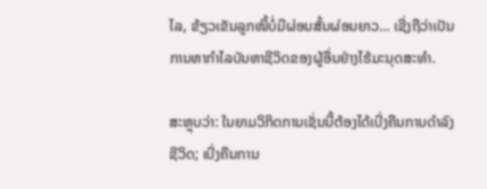ໄລ, ຂ້ຽວເຂັນລູກໜີ້ບໍ່ມີຜ່ອນສັ້ນຜ່ອນຍາວ… ເຊີ່ງຖືວ່າເປັນການຫາກຳໄລບັນຫາຊີວິດຂອງຜູ້ອື່ນຢ່າງໄຮ້ມະນຸດສະທຳ.

ສະຫຼຸບວ່າ: ໃນຍາມວິກິດການເຊັ່ນນີ້ຕ້ອງໄດ້ເບີ່ງຄືນການດຳລົງຊີວິດ; ເບີ່ງຄືນການ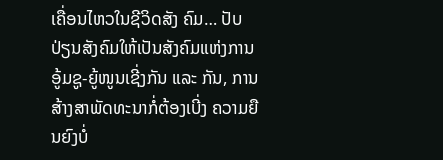ເຄື່ອນໄຫວໃນຊີວິດສັງ ຄົມ… ປັບປ່ຽນສັງຄົມໃຫ້ເປັນສັງຄົມແຫ່ງການອູ້ມຊູ-ຍູ້ໜູນເຊີ່ງກັນ ແລະ ກັນ, ການສ້າງສາພັດທະນາກໍ່ຕ້ອງເບີ່ງ ຄວາມຍືນຍົງບໍ່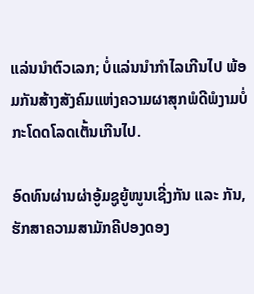ແລ່ນນຳຕົວເລກ; ບໍ່ແລ່ນນຳກຳໄລເກີນໄປ ພ້ອມກັນສ້າງສັງຄົມແຫ່ງຄວາມຜາສຸກພໍດີພໍງາມບໍ່ກະໂດດໂລດເຕັ້ນເກີນໄປ.

ອົດທົນຜ່ານຜ່າອູ້ມຊູຍູ້ໜູນເຊີ່ງກັນ ແລະ ກັນ, ຮັກສາຄວາມສາມັກຄີປອງດອງ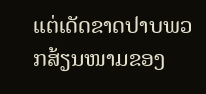ແຕ່ເດັດຂາດປາບພວກສ້ຽນໜາມຂອງ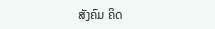ສັງຄົມ ຄິດ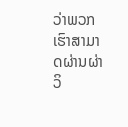ວ່າພວກເຮົາສາມາດຜ່ານຜ່າວິ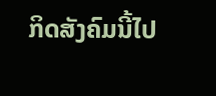ກິດສັງຄົມນີ້ໄປ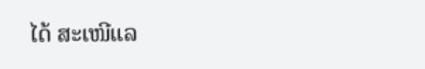ໄດ້ ສະເໜີແລ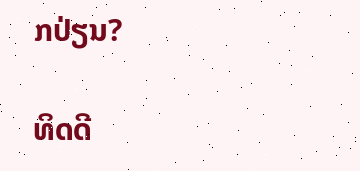ກປ່ຽນ?

ທິດດີ